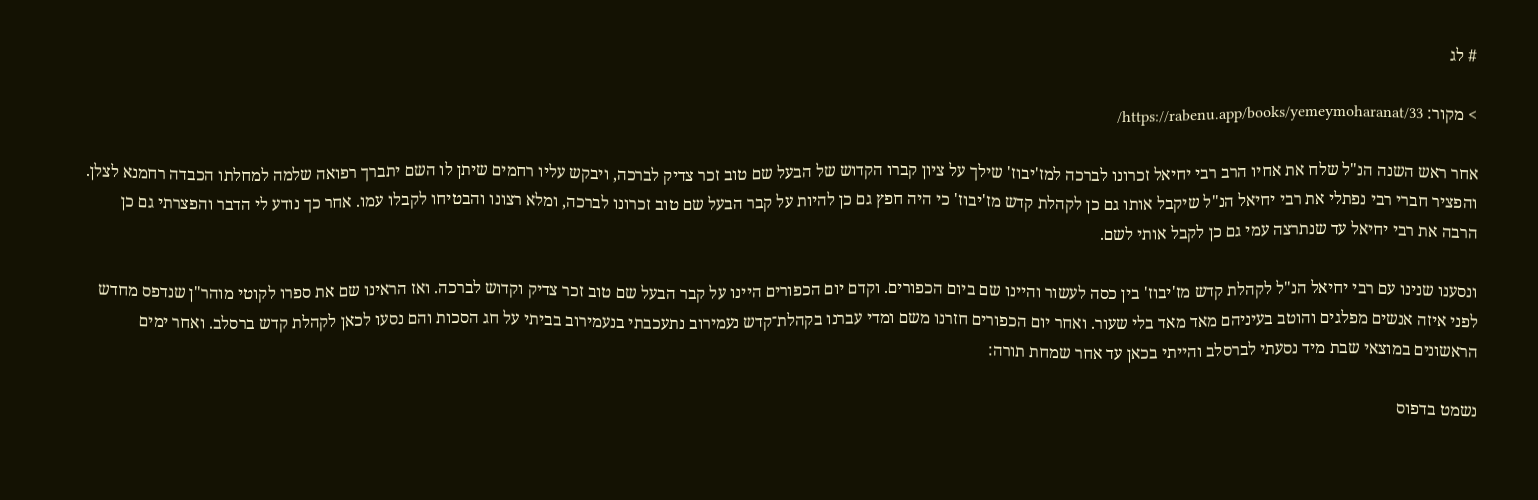# לג

> מקור: https://rabenu.app/books/yemeymoharanat/33/

אחר ראש השנה הנ"ל שלח את אחיו הרב רבי יחיאל זכרונו לברכה למז'יבוז' שילך על ציון קברו הקדוש של הבעל שם טוב זכר צדיק לברכה, ויבקש עליו רחמים שיתן לו השם יתברך רפואה שלמה למחלתו הכבדה רחמנא לצלן. והפציר חברי רבי נפתלי את רבי יחיאל הנ"ל שיקבל אותו גם כן לקהלת קדש מז'יבוז' כי היה חפץ גם כן להיות על קבר הבעל שם טוב זכרונו לברכה, ומלא רצונו והבטיחו לקבלו עמו. אחר כך נודע לי הדבר והפצרתי גם כן הרבה את רבי יחיאל עד שנתרצה עמי גם כן לקבל אותי לשם.

ונסענו שנינו עם רבי יחיאל הנ"ל לקהלת קדש מז'יבוז' בין כסה לעשור והיינו שם ביום הכפורים. וקדם יום הכפורים היינו על קבר הבעל שם טוב זכר צדיק וקדוש לברכה. ואז הראינו שם את ספרו לקוטי מוהר"ן שנדפס מחדש לפני איזה אנשים מפלגים והוטב בעיניהם מאד מאד בלי שעור. ואחר יום הכפורים חזרנו משם ומדי עברנו בקהלת־קדש נעמירוב נתעכבתי בנעמירוב בביתי על חג הסכות והם נסעו לכאן לקהלת קדש ברסלב. ואחר ימים הראשונים במוצאי שבת מיד נסעתי לברסלב והייתי בכאן עד אחר שמחת תורה:

נשמט בדפוס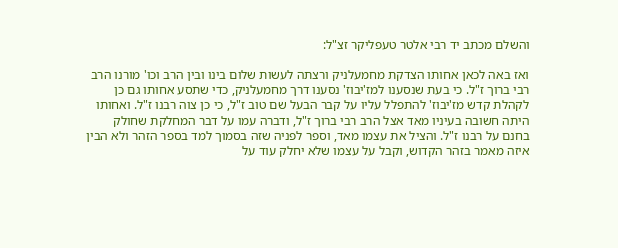והשלם מכתב יד רבי אלטר טעפליקר זצ"ל:

ואז באה לכאן אחותו הצדקת מחמעלניק ורצתה לעשות שלום בינו ובין הרב וכו' מורנו הרב רבי ברוך ז"ל. כי בעת שנסענו למז'יבוז' נסענו דרך מחמעלניק, כדי שתסע אחותו גם כן לקהלת קדש מז'יבוז' להתפלל עליו על קבר הבעל שם טוב ז"ל, כי כן צוה רבנו ז"ל. ואחותו היתה חשובה בעיניו מאד אצל הרב רבי ברוך ז"ל, ודברה עמו על דבר המחלקת שחולק בחנם על רבנו ז"ל. והציל את עצמו מאד, וספר לפניה שזה בסמוך למד בספר הזהר ולא הבין איזה מאמר בזהר הקדוש, וקבל על עצמו שלא יחלק עוד על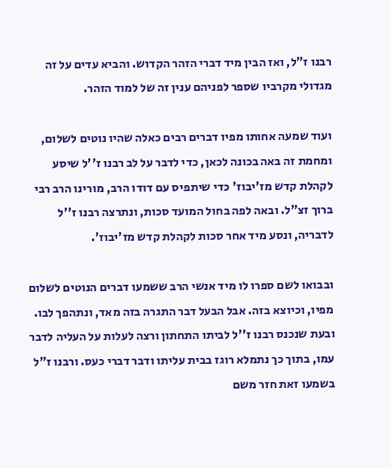רבנו ז"ל, ואז הבין מיד דברי הזהר הקדוש. והביא עדים על זה מגדולי מקרביו שספר לפניהם ענין זה של למוד הזהר.

ועוד שמעה אחותו מפיו דברים רבים כאלה שהיו נוטים לשלום, ומחמת זה באה בכונה לכאן, כדי לדבר על לב רבנו ז''ל שיסע לקהלת קדש מז'יבוז' כדי שיתפיס עם דודו הרב, מורינו הרב רבי ברוך זצ"ל. ובאה לפה בחול המועד סכות, ונתרצה רבנו ז''ל לדבריה, ונסע מיד אחר סכות לקהלת קדש מז'יבוז'.

ובבואו לשם ספרו לו מיד אנשי הרב ששמעו דברים הנוטים לשלום מפיו, וכיוצא בזה. אבל הבעל דבר התגרה בזה מאד, ונתהפך לבו. ובעת שנכנס רבנו ז''ל לביתו התחתון ורצה לעלות על העליה לדבר עמו, בתוך כך נתמלא רוגז בבית עליתו ודבר דברי כעס. ורבנו ז"ל בשמעו זאת חזר משם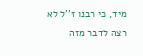מיד, כי רבנו ז''ל לא רצה לדבר מזה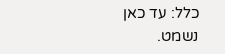כלל: עד כאן נשמט.